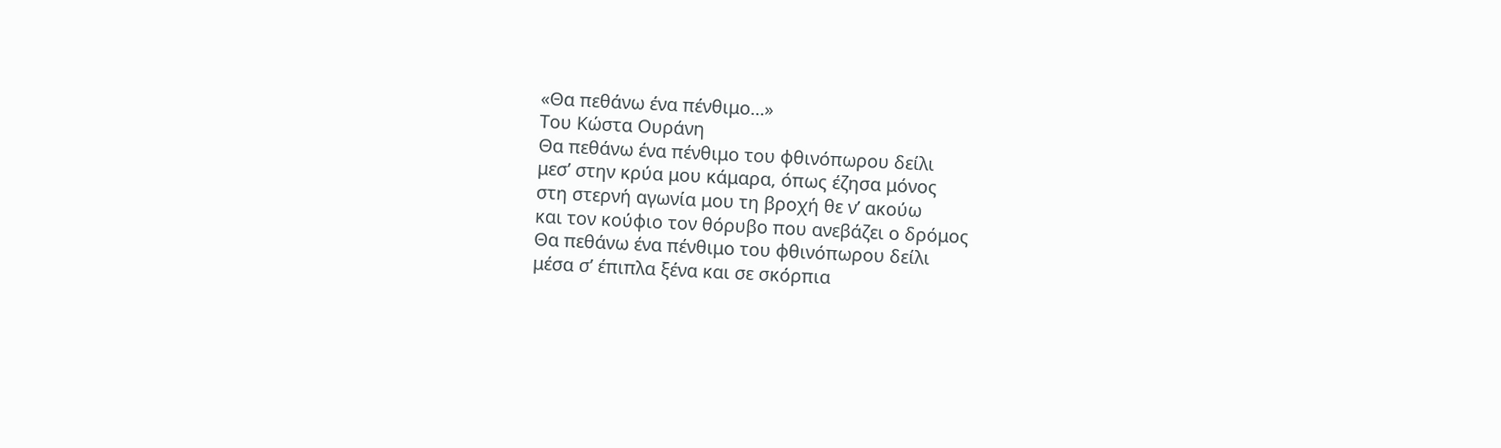«Θα πεθάνω ένα πένθιμο…»
Του Κώστα Ουράνη
Θα πεθάνω ένα πένθιμο του φθινόπωρου δείλι
μεσ’ στην κρύα μου κάμαρα, όπως έζησα μόνος
στη στερνή αγωνία μου τη βροχή θε ν’ ακούω
και τον κούφιο τον θόρυβο που ανεβάζει ο δρόμος
Θα πεθάνω ένα πένθιμο του φθινόπωρου δείλι
μέσα σ’ έπιπλα ξένα και σε σκόρπια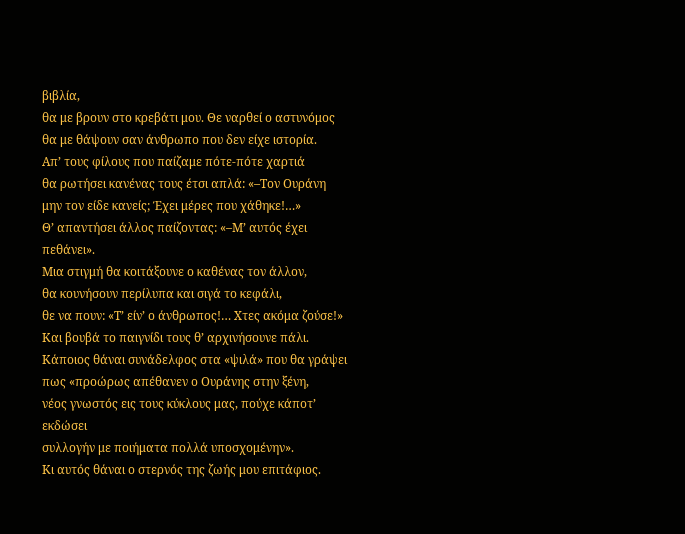βιβλία,
θα με βρουν στο κρεβάτι μου. Θε ναρθεί ο αστυνόμος
θα με θάψουν σαν άνθρωπο που δεν είχε ιστορία.
Απ’ τους φίλους που παίζαμε πότε-πότε χαρτιά
θα ρωτήσει κανένας τους έτσι απλά: «–Τον Ουράνη
μην τον είδε κανείς; Έχει μέρες που χάθηκε!…»
Θ’ απαντήσει άλλος παίζοντας: «–Μ’ αυτός έχει πεθάνει».
Μια στιγμή θα κοιτάξουνε ο καθένας τον άλλον,
θα κουνήσουν περίλυπα και σιγά το κεφάλι,
θε να πουν: «Τ’ είν’ ο άνθρωπος!… Χτες ακόμα ζούσε!»
Και βουβά το παιγνίδι τους θ’ αρχινήσουνε πάλι.
Κάποιος θάναι συνάδελφος στα «ψιλά» που θα γράψει
πως «προώρως απέθανεν ο Ουράνης στην ξένη,
νέος γνωστός εις τους κύκλους μας, πούχε κάποτ’ εκδώσει
συλλογήν με ποιήματα πολλά υποσχομένην».
Κι αυτός θάναι ο στερνός της ζωής μου επιτάφιος.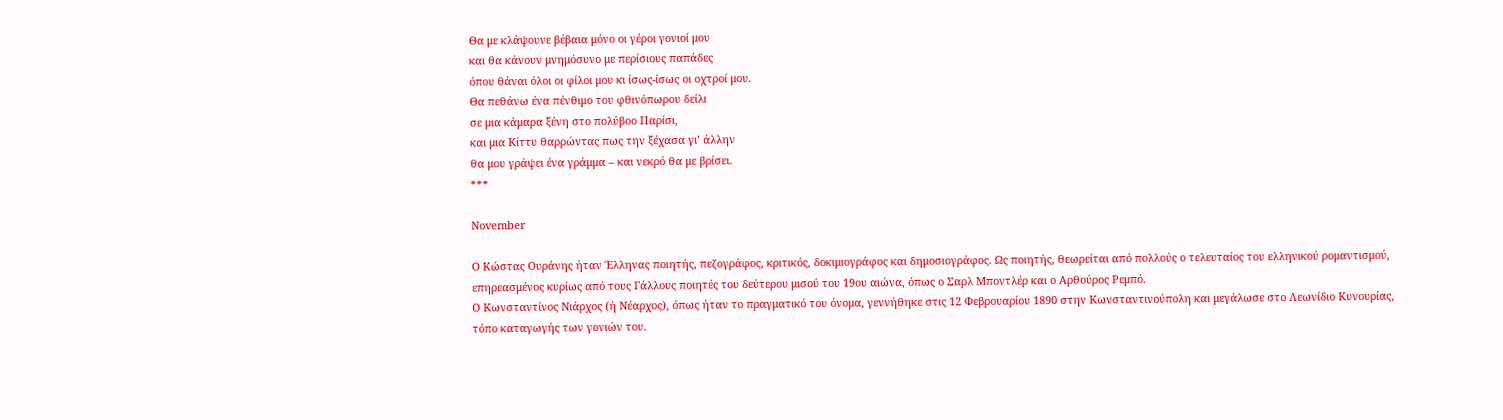Θα με κλάψουνε βέβαια μόνο οι γέροι γονιοί μου
και θα κάνουν μνημόσυνο με περίσιους παπάδες
όπου θάναι όλοι οι φίλοι μου κι ίσως-ίσως οι οχτροί μου.
Θα πεθάνω ένα πένθιμο του φθινόπωρου δείλι
σε μια κάμαρα ξένη στο πολύβοο Παρίσι,
και μια Κίττυ θαρρώντας πως την ξέχασα γι’ άλλην
θα μου γράψει ένα γράμμα – και νεκρό θα με βρίσει.
***

November

Ο Κώστας Ουράνης ήταν Έλληνας ποιητής, πεζογράφος, κριτικός, δοκιμιογράφος και δημοσιογράφος. Ως ποιητής, θεωρείται από πολλούς ο τελευταίος του ελληνικού ρομαντισμού, επηρεασμένος κυρίως από τους Γάλλους ποιητές του δεύτερου μισού του 19ου αιώνα, όπως ο Σαρλ Μποντλέρ και ο Αρθούρος Ρεμπό.
Ο Κωνσταντίνος Νιάρχος (ή Νέαρχος), όπως ήταν το πραγματικό του όνομα, γεννήθηκε στις 12 Φεβρουαρίου 1890 στην Κωνσταντινούπολη και μεγάλωσε στο Λεωνίδιο Κυνουρίας, τόπο καταγωγής των γονιών του.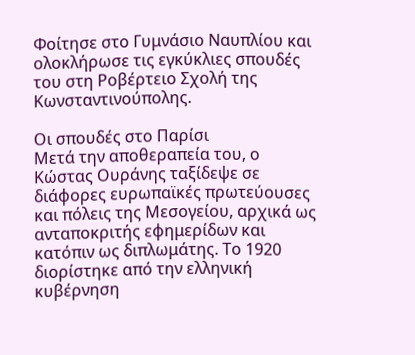Φοίτησε στο Γυμνάσιο Ναυπλίου και ολοκλήρωσε τις εγκύκλιες σπουδές του στη Ροβέρτειο Σχολή της Κωνσταντινούπολης.

Οι σπουδές στο Παρίσι
Μετά την αποθεραπεία του, ο Κώστας Ουράνης ταξίδεψε σε διάφορες ευρωπαϊκές πρωτεύουσες και πόλεις της Μεσογείου, αρχικά ως ανταποκριτής εφημερίδων και κατόπιν ως διπλωμάτης. Το 1920 διορίστηκε από την ελληνική κυβέρνηση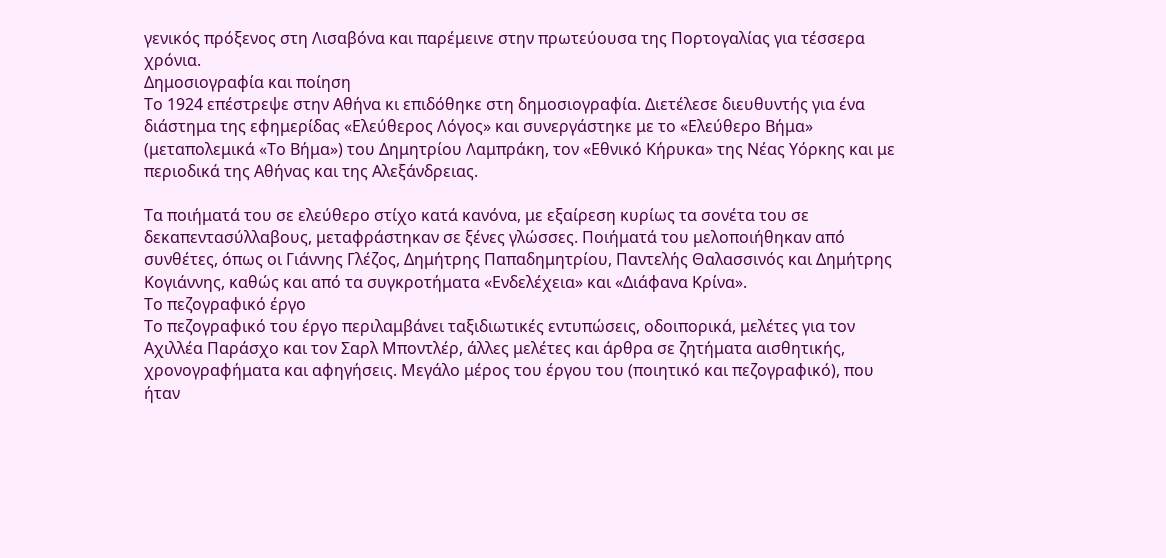γενικός πρόξενος στη Λισαβόνα και παρέμεινε στην πρωτεύουσα της Πορτογαλίας για τέσσερα χρόνια.
Δημοσιογραφία και ποίηση
Το 1924 επέστρεψε στην Αθήνα κι επιδόθηκε στη δημοσιογραφία. Διετέλεσε διευθυντής για ένα διάστημα της εφημερίδας «Ελεύθερος Λόγος» και συνεργάστηκε με το «Ελεύθερο Βήμα» (μεταπολεμικά «Το Βήμα») του Δημητρίου Λαμπράκη, τον «Εθνικό Κήρυκα» της Νέας Υόρκης και με περιοδικά της Αθήνας και της Αλεξάνδρειας.

Τα ποιήματά του σε ελεύθερο στίχο κατά κανόνα, με εξαίρεση κυρίως τα σονέτα του σε δεκαπεντασύλλαβους, μεταφράστηκαν σε ξένες γλώσσες. Ποιήματά του μελοποιήθηκαν από συνθέτες, όπως οι Γιάννης Γλέζος, Δημήτρης Παπαδημητρίου, Παντελής Θαλασσινός και Δημήτρης Κογιάννης, καθώς και από τα συγκροτήματα «Ενδελέχεια» και «Διάφανα Κρίνα».
Το πεζογραφικό έργο
Το πεζογραφικό του έργο περιλαμβάνει ταξιδιωτικές εντυπώσεις, οδοιπορικά, μελέτες για τον Αχιλλέα Παράσχο και τον Σαρλ Μποντλέρ, άλλες μελέτες και άρθρα σε ζητήματα αισθητικής, χρονογραφήματα και αφηγήσεις. Μεγάλο μέρος του έργου του (ποιητικό και πεζογραφικό), που ήταν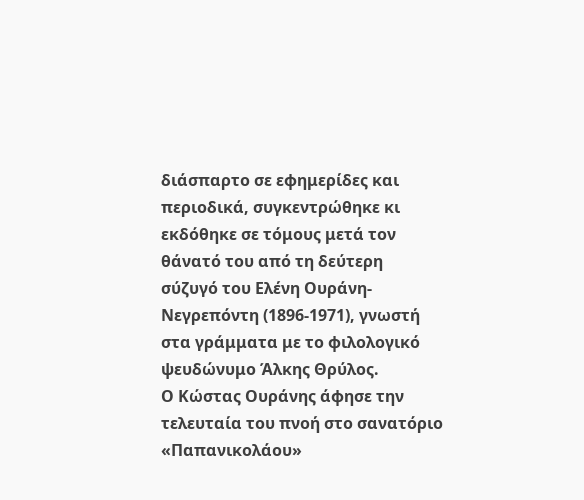διάσπαρτο σε εφημερίδες και περιοδικά, συγκεντρώθηκε κι εκδόθηκε σε τόμους μετά τον θάνατό του από τη δεύτερη σύζυγό του Ελένη Ουράνη-Νεγρεπόντη (1896-1971), γνωστή στα γράμματα με το φιλολογικό ψευδώνυμο Άλκης Θρύλος.
Ο Κώστας Ουράνης άφησε την τελευταία του πνοή στο σανατόριο «Παπανικολάου»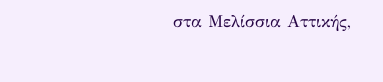στα Μελίσσια Αττικής,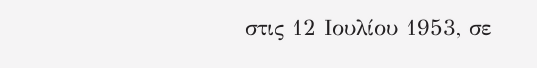στις 12 Ιουλίου 1953, σε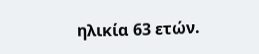ηλικία 63 ετών.